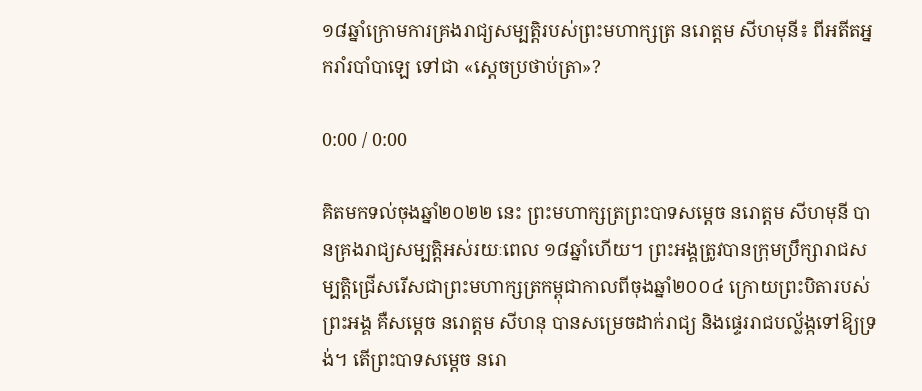១៨ឆ្នាំក្រោមការគ្រងរាជ្យសម្បត្តិរបស់ព្រះមហាក្សត្រ នរោត្តម សីហមុនី៖ ពីអតីតអ្នករាំរបាំបាឡេ ទៅជា «ស្តេចប្រថាប់ត្រា»?

0:00 / 0:00

គិតមកទល់ចុងឆ្នាំ២០២២ នេះ ព្រះមហាក្សត្រព្រះបាទសម្តេច នរោត្តម សីហមុនី បានគ្រងរាជ្យសម្បត្តិអស់រយៈពេល ១៨ឆ្នាំហើយ។ ព្រះអង្គត្រូវបានក្រុមប្រឹក្សារាជសម្បត្តិជ្រើសរើសជាព្រះមហាក្សត្រកម្ពុជាកាលពីចុងឆ្នាំ២០០៤ ក្រោយព្រះបិតារបស់ព្រះអង្គ គឺសម្តេច នរោត្តម សីហនុ បានសម្រេចដាក់រាជ្យ និងផ្ទេររាជបល្ល័ង្កទៅឱ្យទ្រង់។ តើព្រះបាទសម្តេច នរោ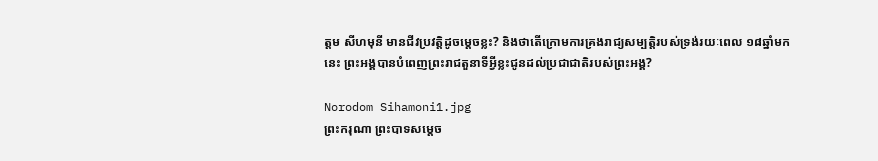ត្តម សីហមុនី មានជីវប្រវត្តិដូចម្តេចខ្លះ? និងថាតើក្រោមការគ្រងរាជ្យសម្បត្តិរបស់ទ្រង់រយៈពេល ១៨ឆ្នាំមកនេះ ព្រះអង្គបានបំពេញព្រះរាជតួនាទីអ្វីខ្លះជូនដល់ប្រជាជាតិរបស់ព្រះអង្គ?

Norodom Sihamoni1.jpg
ព្រះករុណា ព្រះបាទសម្តេច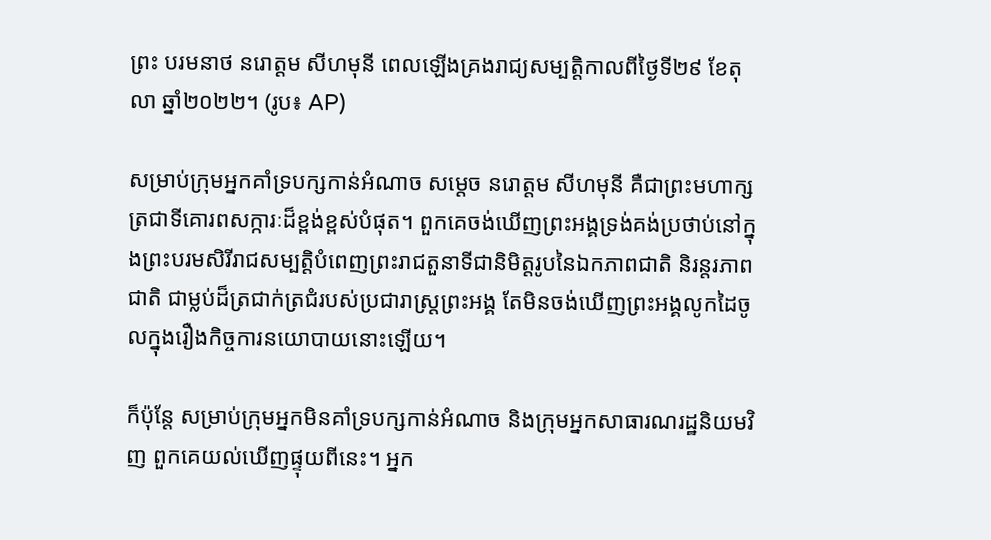ព្រះ បរមនាថ នរោត្តម សីហមុនី ពេលឡើងគ្រងរាជ្យសម្បត្តិកាលពីថ្ងៃទី២៩ ខែតុលា ឆ្នាំ២០២២។ (រូប៖ AP)

សម្រាប់ក្រុមអ្នកគាំទ្របក្សកាន់អំណាច សម្តេច នរោត្តម សីហមុនី គឺជាព្រះមហាក្សត្រជាទីគោរពសក្ការៈដ៏ខ្ពង់ខ្ពស់បំផុត។ ពួកគេចង់ឃើញព្រះអង្គទ្រង់គង់ប្រថាប់នៅក្នុងព្រះបរមសិរីរាជសម្បត្តិបំពេញព្រះរាជតួនាទីជានិមិត្តរូបនៃឯកភាពជាតិ និរន្តរភាពជាតិ ជាម្លប់ដ៏ត្រជាក់ត្រជំរបស់ប្រជារាស្ត្រព្រះអង្គ តែមិនចង់ឃើញព្រះអង្គលូកដៃចូលក្នុងរឿងកិច្ចការនយោបាយនោះឡើយ។

ក៏ប៉ុន្តែ សម្រាប់ក្រុមអ្នកមិនគាំទ្របក្សកាន់អំណាច និងក្រុមអ្នកសាធារណរដ្ឋនិយមវិញ ពួកគេយល់ឃើញផ្ទុយពីនេះ។ អ្នក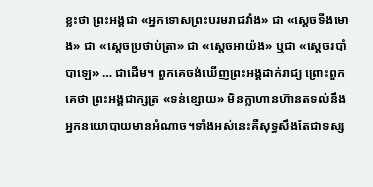ខ្លះថា ព្រះអង្គជា «អ្នកទោសព្រះបរមរាជវាំង» ជា «ស្តេចទីងមោង» ជា «ស្តេចប្រថាប់ត្រា» ជា «ស្តេចអាយ៉ង» ឬជា «ស្តេចរបាំបាឡេ» … ជាដើម។ ពួកគេចង់ឃើញព្រះអង្គដាក់រាជ្យ ព្រោះពួកគេថា ព្រះអង្គជាក្សត្រ «ទន់ខ្សោយ» មិនក្លាហានហ៊ានតទល់នឹងអ្នកនយោបាយមានអំណាច។ទាំងអស់នេះគឺសុទ្ធសឹងតែជាទស្ស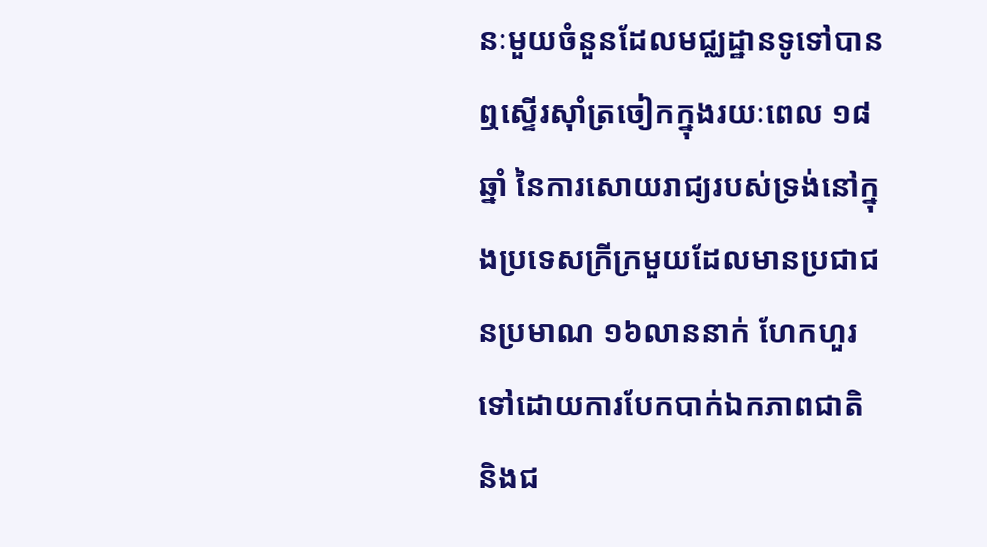នៈមួយចំនួនដែលមជ្ឈដ្ឋានទូទៅបានឮស្ទើរស៊ាំត្រចៀកក្នុងរយៈពេល ១៨ឆ្នាំ នៃការសោយរាជ្យរបស់ទ្រង់នៅក្នុងប្រទេសក្រីក្រមួយដែលមានប្រជាជនប្រមាណ ១៦លាននាក់ ហែកហួរទៅដោយការបែកបាក់ឯកភាពជាតិ និងជ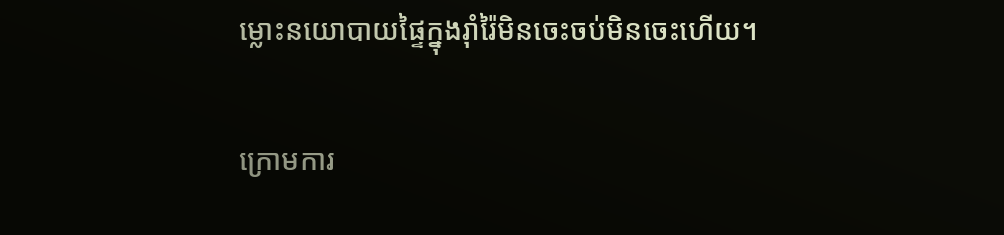ម្លោះនយោបាយផ្ទៃក្នុងរ៉ាំរ៉ៃមិនចេះចប់មិនចេះហើយ។

ក្រោមការ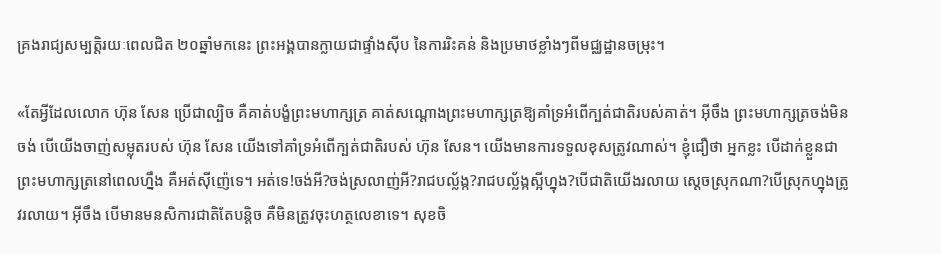គ្រងរាជ្យសម្បត្តិរយៈពេលជិត ២០ឆ្នាំមកនេះ ព្រះអង្គបានក្លាយជាផ្ទាំងស៊ីប នៃការរិះគន់ និងប្រមាថខ្លាំងៗពីមជ្ឈដ្ឋានចម្រុះ។

«តែអ្វីដែលលោក ហ៊ុន សែន ប្រើជាល្បិច គឺគាត់បង្ខំព្រះមហាក្សត្រ គាត់សណ្តោងព្រះមហាក្សត្រឱ្យគាំទ្រអំពើក្បត់ជាតិរបស់គាត់។ អ៊ីចឹង ព្រះមហាក្សត្រចង់មិនចង់ បើយើងចាញ់សម្លុតរបស់ ហ៊ុន សែន យើងទៅគាំទ្រអំពើក្បត់ជាតិរបស់ ហ៊ុន សែន។ យើងមានការទទួលខុសត្រូវណាស់។ ខ្ញុំជឿថា អ្នកខ្លះ បើដាក់ខ្លួនជាព្រះមហាក្សត្រនៅពេលហ្នឹង គឺអត់ស៊ីញ៉េទេ។ អត់ទេ!ចង់អី?ចង់ស្រលាញ់អី?រាជបល្ល័ង្ក?រាជបល្ល័ង្កស្អីហ្នុង?បើជាតិយើងរលាយ ស្តេចស្រុកណា?បើស្រុកហ្នុងត្រូវរលាយ។ អ៊ីចឹង បើមានមនសិការជាតិតែបន្តិច គឺមិនត្រូវចុះហត្ថលេខាទេ។ សុខចិ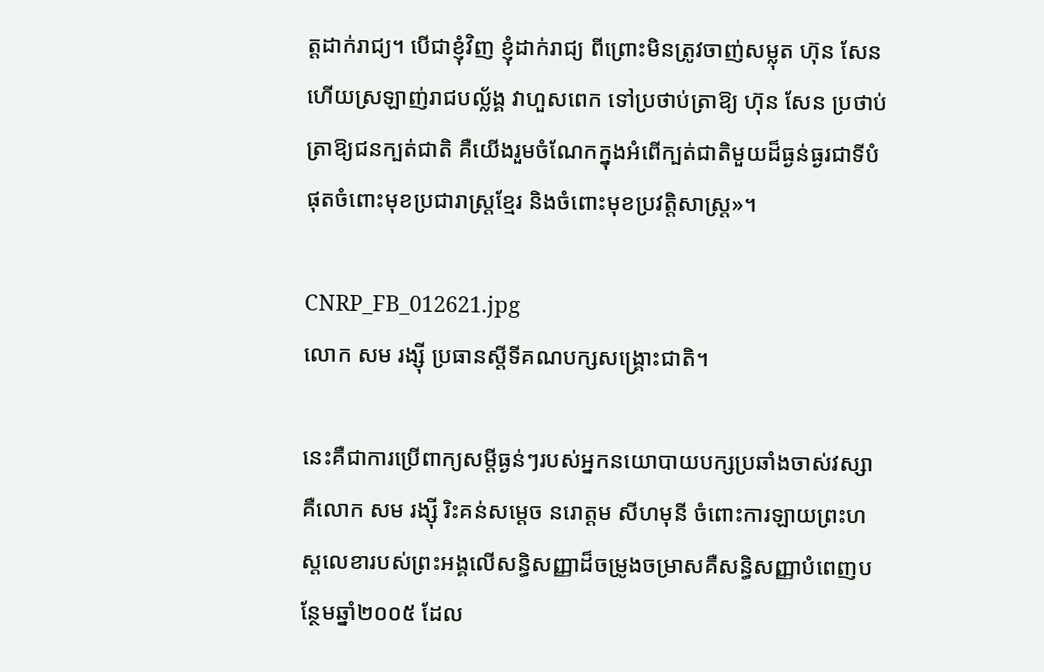ត្តដាក់រាជ្យ។ បើជាខ្ញុំវិញ ខ្ញុំដាក់រាជ្យ ពីព្រោះមិនត្រូវចាញ់សម្លុត ហ៊ុន សែន ហើយស្រឡាញ់រាជបល្ល័ង្គ វាហួសពេក ទៅប្រថាប់ត្រាឱ្យ ហ៊ុន សែន ប្រថាប់ត្រាឱ្យជនក្បត់ជាតិ គឺយើងរួមចំណែកក្នុងអំពើក្បត់ជាតិមួយដ៏ធ្ងន់ធ្ងរជាទីបំផុតចំពោះមុខប្រជារាស្ត្រខ្មែរ និងចំពោះមុខប្រវត្តិសាស្ត្រ»។

CNRP_FB_012621.jpg
លោក សម រង្ស៊ី ប្រធានស្តីទីគណបក្សសង្គ្រោះជាតិ។

នេះគឺជាការប្រើពាក្យសម្តីធ្ងន់ៗរបស់អ្នកនយោបាយបក្សប្រឆាំងចាស់វស្សា គឺលោក សម រង្ស៊ី រិះគន់សម្តេច នរោត្តម សីហមុនី ចំពោះការឡាយព្រះហស្តលេខារបស់ព្រះអង្គលើសន្ធិសញ្ញាដ៏ចម្រូងចម្រាសគឺសន្ធិសញ្ញាបំពេញបន្ថែមឆ្នាំ២០០៥ ដែល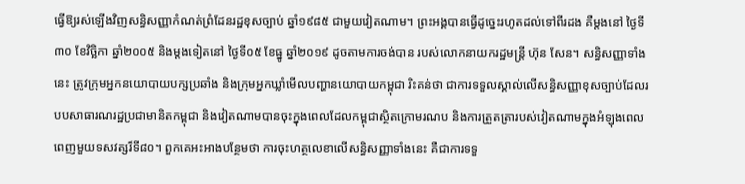ធ្វើឱ្យរស់ឡើងវិញសន្ធិសញ្ញាកំណត់ព្រំដែនរដ្ឋខុសច្បាប់ ឆ្នាំ១៩៨៥ ជាមួយវៀតណាម។ ព្រះអង្គបានធ្វើដូច្នេះរហូតដល់ទៅពីរដង គឺម្តងនៅ ថ្ងៃទី៣០ ខែវិច្ឆិកា ឆ្នាំ២០០៥ និងម្តងទៀតនៅ ថ្ងៃទី០៥ ខែធ្នូ ឆ្នាំ២០១៩ ដូចតាមការចង់បាន របស់លោកនាយករដ្ឋមន្ត្រី ហ៊ុន សែន។ សន្ធិសញ្ញាទាំងនេះ ត្រូវក្រុមអ្នកនយោបាយបក្សប្រឆាំង និងក្រុមអ្នកឃ្លាំមើលបញ្ហានយោបាយកម្ពុជា រិះគន់ថា ជាការទទួលស្គាល់លើសន្ធិសញ្ញាខុសច្បាប់ដែលរបបសាធារណរដ្ឋប្រជាមានិតកម្ពុជា និងវៀតណាមបានចុះក្នុងពេលដែលកម្ពុជាស្ថិតក្រោមរណប និងការត្រួតត្រារបស់វៀតណាមក្នុងអំឡុងពេលពេញមួយទសវត្សរ៏ទី៨០។ ពួកគេអះអាងបន្ថែមថា ការចុះហត្ថលេខាលើសន្ធិសញ្ញាទាំងនេះ គឺជាការទទួ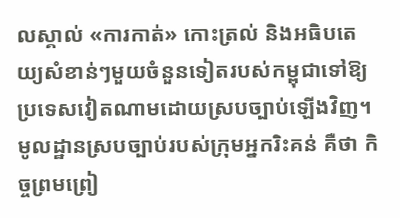លស្គាល់ «ការកាត់» កោះត្រល់ និងអធិបតេយ្យសំខាន់ៗមួយចំនួនទៀតរបស់កម្ពុជាទៅឱ្យប្រទេសវៀតណាមដោយស្របច្បាប់ឡើងវិញ។ មូលដ្ឋានស្របច្បាប់របស់ក្រុមអ្នករិះគន់ គឺថា កិច្ចព្រមព្រៀ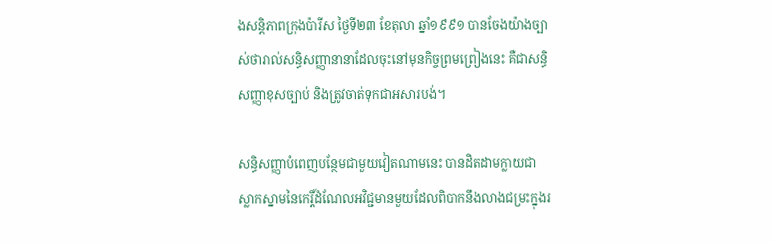ងសន្តិភាពក្រុងប៉ារីស ថ្ងៃទី២៣ ខែតុលា ឆ្នាំ១៩៩១ បានចែងយ៉ាងច្បាស់ថារាល់សន្ធិសញ្ញានានាដែលចុះនៅមុនកិច្ចព្រមព្រៀងនេះ គឺជាសន្ធិសញ្ញាខុសច្បាប់ និងត្រូវចាត់ទុកជាអសារបង់។

សន្ធិសញ្ញាបំពេញបន្ថែមជាមួយវៀតណាមនេះ បានដិតដាមក្លាយជាស្លាកស្នាមនៃកេរ្តិ៍ដំណែលអវិជ្ជមានមួយដែលពិបាកនឹងលាងជម្រះក្នុងរ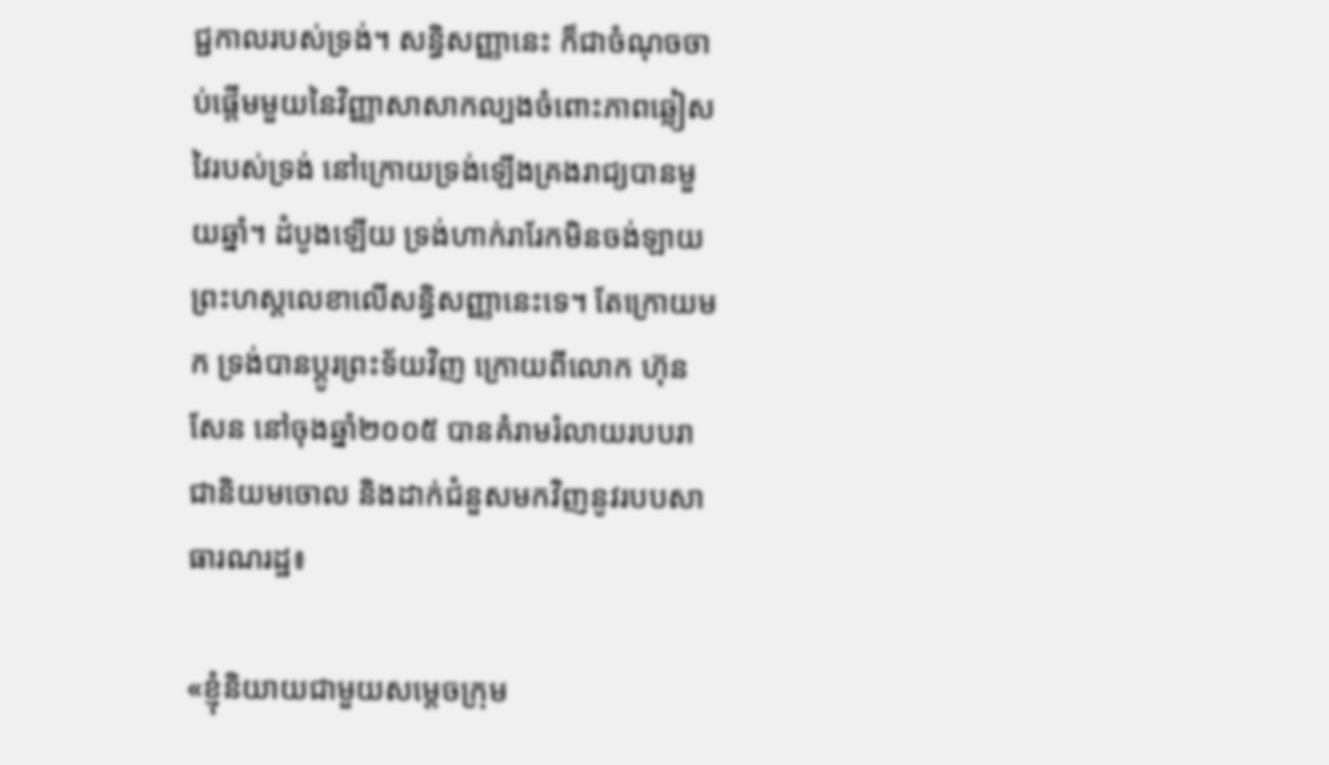ជ្ជកាលរបស់ទ្រង់។ សន្ធិសញ្ញានេះ ក៏ជាចំណុចចាប់ផ្តើមមួយនៃវិញ្ញាសាសាកល្បងចំពោះភាពឆ្លៀសវៃរបស់ទ្រង់ នៅក្រោយទ្រង់ឡើងគ្រងរាជ្យបានមួយឆ្នាំ។ ដំបូងឡើយ ទ្រង់ហាក់រារែកមិនចង់ឡាយព្រះហស្តលេខាលើសន្ធិសញ្ញានេះទេ។ តែក្រោយមក ទ្រង់បានប្តូរព្រះទ័យវិញ ក្រោយពីលោក ហ៊ុន សែន នៅចុងឆ្នាំ២០០៥ បានគំរាមរំលាយរបបរាជានិយមចោល និងដាក់ជំនួសមកវិញនូវរបបសាធារណរដ្ឋ៖

«ខ្ញុំនិយាយជាមួយសម្តេចក្រុម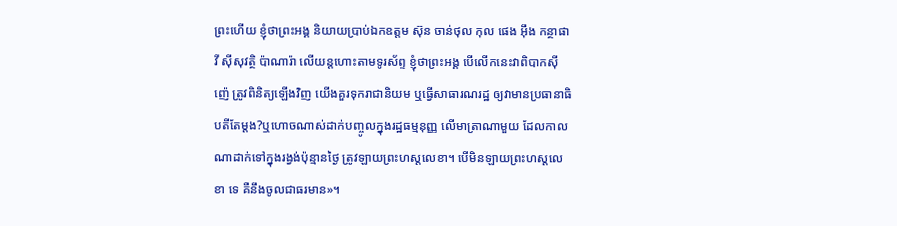ព្រះហើយ ខ្ញុំថាព្រះអង្គ និយាយប្រាប់ឯកឧត្តម ស៊ុន ចាន់ថុល កុល ផេង អ៊ឹង កន្ថាផាវី ស៊ីសុវត្ថិ ប៉ាណារ៉ា លើយន្តហោះតាមទូរស័ព្ទ ខ្ញុំថាព្រះអង្គ បើលើកនេះវាពិបាកស៊ីញ៉េ ត្រូវពិនិត្យឡើងវិញ យើងគួរទុករាជានិយម ឬធ្វើសាធារណរដ្ឋ ឲ្យវាមានប្រធានាធិបតីតែម្តង?ឬហោចណាស់ដាក់បញ្ចូលក្នុងរដ្ឋធម្មនុញ្ញ លើមាត្រាណាមួយ ដែលកាលណាដាក់ទៅក្នុងរង្វង់ប៉ុន្មានថ្ងៃ ត្រូវឡាយព្រះហស្តលេខា។ បើមិនឡាយព្រះហស្តលេខា ទេ គឺនឹងចូលជាធរមាន»។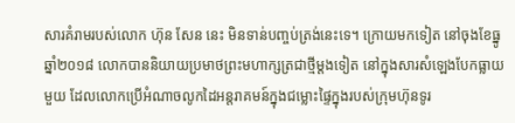សារគំរាមរបស់លោក ហ៊ុន សែន នេះ មិនទាន់បញ្ចប់ត្រង់នេះទេ។ ក្រោយមកទៀត នៅចុងខែធ្នូ ឆ្នាំ២០១៨ លោកបាននិយាយប្រមាថព្រះមហាក្សត្រជាថ្មីម្តងទៀត នៅក្នុងសារសំឡេងបែកធ្លាយមួយ ដែលលោកប្រើអំណាចលូកដៃអន្តរាគមន៍ក្នុងជម្លោះផ្ទៃក្នុងរបស់ក្រុមហ៊ុនទូរ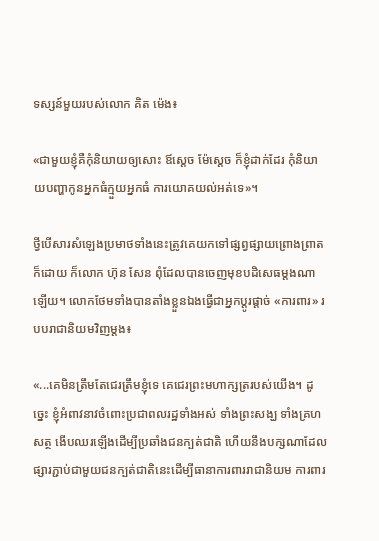ទស្សន៍មួយរបស់លោក គិត ម៉េង៖

«ជាមួយខ្ញុំគឺកុំនិយាយឲ្យសោះ ឪស្ដេច ម៉ែស្ដេច ក៏ខ្ញុំដាក់ដែរ កុំនិយាយបញ្ហាកូនអ្នកធំក្មួយអ្នកធំ ការយោគយល់អត់ទេ»។

ថ្វីបើសារសំឡេងប្រមាថទាំងនេះត្រូវគេយកទៅផ្សព្វផ្សាយព្រោងព្រាតក៏ដោយ ក៏លោក ហ៊ុន សែន ពុំដែលបានចេញមុខបដិសេធម្តងណាឡើយ។ លោកថែមទាំងបានតាំងខ្លួនឯងធ្វើជាអ្នកប្តូរផ្តាច់ «ការពារ» របបរាជានិយមវិញម្តង៖

«...គេមិនត្រឹមតែជេរត្រឹមខ្ញុំទេ គេជេរព្រះមហាក្សត្ររបស់យើង។ ដូច្នេះ ខ្ញុំអំពាវនាវចំពោះប្រជាពលរដ្ឋទាំងអស់ ទាំងព្រះសង្ឃ ទាំងគ្រហសត្ថ ងើបឈរឡើងដើម្បីប្រឆាំងជនក្បត់ជាតិ ហើយនឹងបក្សណាដែលផ្សារភ្ជាប់ជាមួយជនក្បត់ជាតិនេះដើម្បីធានាការពាររាជានិយម ការពារ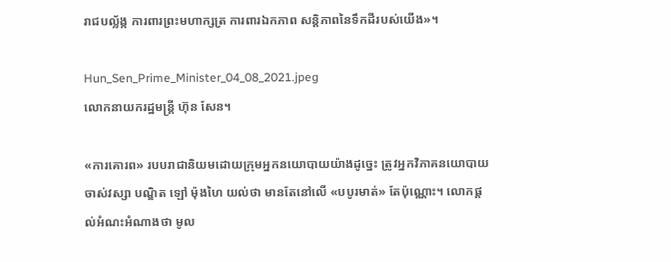រាជបល្ល័ង្ក ការពារព្រះមហាក្សត្រ ការពារឯកភាព សន្តិភាពនៃទឹកដីរបស់យើង»។

Hun_Sen_Prime_Minister_04_08_2021.jpeg
លោកនាយករដ្ឋមន្ត្រី ហ៊ុន សែន។

«ការគោរព» របបរាជានិយមដោយក្រុមអ្នកនយោបាយយ៉ាងដូច្នេះ ត្រូវអ្នកវិភាគនយោបាយចាស់វស្សា បណ្ឌិត ឡៅ ម៉ុងហៃ យល់ថា មានតែនៅលើ «បបូរមាត់» តែប៉ុណ្ណោះ។ លោកផ្តល់អំណះអំណាងថា មូល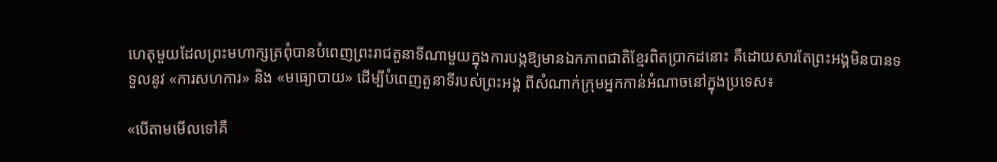ហេតុមួយដែលព្រះមហាក្សត្រពុំបានបំពេញព្រះរាជតួនាទីណាមួយក្នុងការបង្កឱ្យមានឯកភាពជាតិខ្មែរពិតប្រាកដនោះ គឺដោយសារតែព្រះអង្គមិនបានទទួលនូវ «ការសហការ» និង «មធ្យោបាយ» ដើម្បីបំពេញតួនាទីរបស់ព្រះអង្គ ពីសំណាក់ក្រុមអ្នកកាន់អំណាចនៅក្នុងប្រទេស៖

«បើតាមមើលទៅគឺ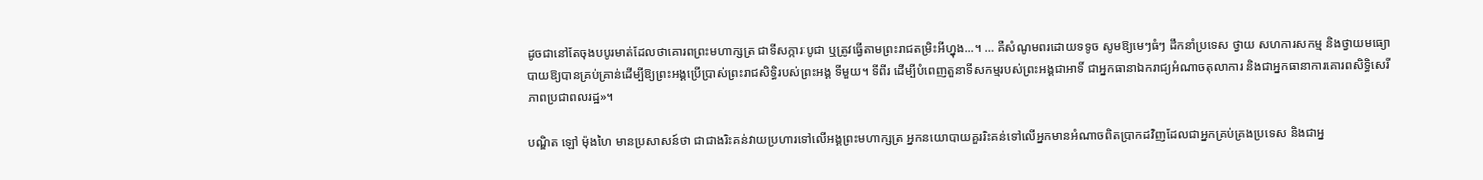ដូចជានៅតែចុងបបូរមាត់ដែលថាគោរពព្រះមហាក្សត្រ ជាទីសក្ការៈបូជា ឬត្រូវធ្វើតាមព្រះរាជតម្រិះអីហ្នុង...។ … គឺសំណូមពរដោយទទូច សូមឱ្យមេៗធំៗ ដឹកនាំប្រទេស ថ្វាយ សហការសកម្ម និងថ្វាយមធ្យោបាយឱ្យបានគ្រប់គ្រាន់ដើម្បីឱ្យព្រះអង្គប្រើប្រាស់ព្រះរាជសិទ្ធិរបស់ព្រះអង្គ ទីមួយ។ ទីពីរ ដើម្បីបំពេញតួនាទីសកម្មរបស់ព្រះអង្គជាអាទិ៍ ជាអ្នកធានាឯករាជ្យអំណាចតុលាការ និងជាអ្នកធានាការគោរពសិទ្ធិសេរីភាពប្រជាពលរដ្ឋ»។

បណ្ឌិត ឡៅ ម៉ុងហៃ មានប្រសាសន៍ថា ជាជាងរិះគន់វាយប្រហារទៅលើអង្គព្រះមហាក្សត្រ អ្នកនយោបាយគួររិះគន់ទៅលើអ្នកមានអំណាចពិតប្រាកដវិញដែលជាអ្នកគ្រប់គ្រងប្រទេស និងជាអ្ន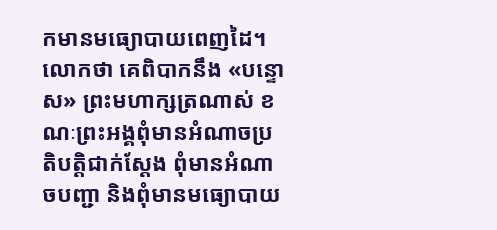កមានមធ្យោបាយពេញដៃ។ លោកថា គេពិបាកនឹង «បន្ទោស» ព្រះមហាក្សត្រណាស់ ខណៈព្រះអង្គពុំមានអំណាចប្រតិបត្តិជាក់ស្តែង ពុំមានអំណាចបញ្ជា និងពុំមានមធ្យោបាយ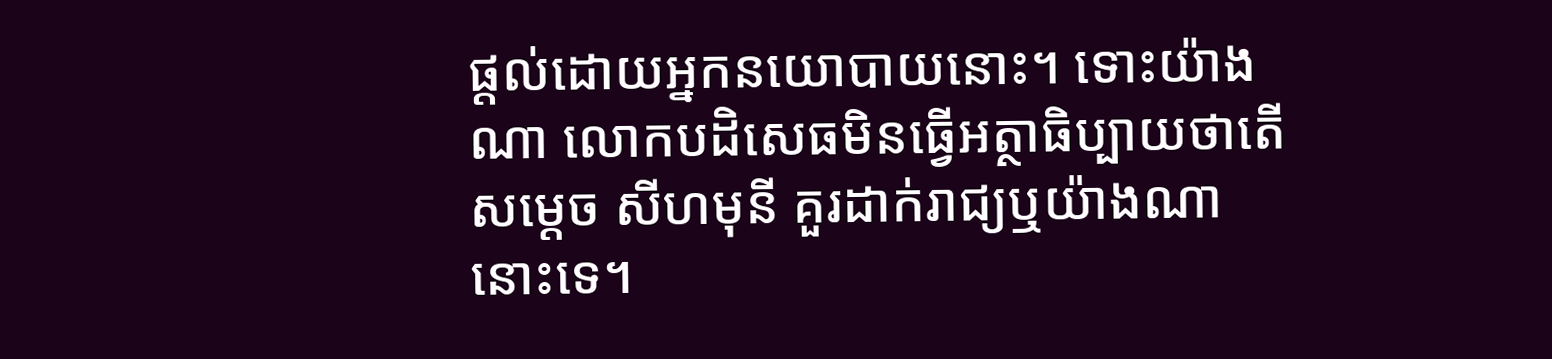ផ្តល់ដោយអ្នកនយោបាយនោះ។ ទោះយ៉ាងណា លោកបដិសេធមិនធ្វើអត្ថាធិប្បាយថាតើសម្តេច សីហមុនី គួរដាក់រាជ្យឬយ៉ាងណានោះទេ។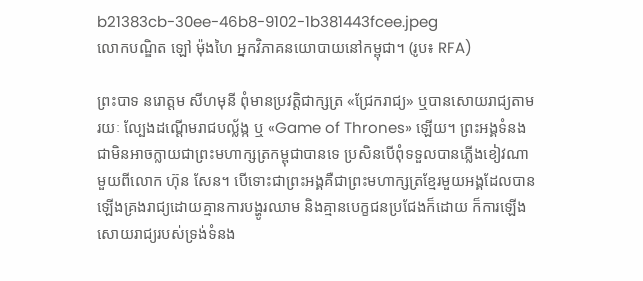b21383cb-30ee-46b8-9102-1b381443fcee.jpeg
លោកបណ្ឌិត ឡៅ ម៉ុងហៃ អ្នកវិភាគនយោបាយនៅកម្ពុជា។ (រូប៖ RFA)

ព្រះបាទ នរោត្តម សីហមុនី ពុំមានប្រវត្តិជាក្សត្រ «ជ្រែករាជ្យ» ឬបានសោយរាជ្យតាមរយៈ ល្បែងដណ្តើមរាជបល្ល័ង្ក ឬ «Game of Thrones» ឡើយ។ ព្រះអង្គទំនងជាមិនអាចក្លាយជាព្រះមហាក្សត្រកម្ពុជាបានទេ ប្រសិនបើពុំទទួលបានភ្លើងខៀវណាមួយពីលោក ហ៊ុន សែន។ បើទោះជាព្រះអង្គគឺជាព្រះមហាក្សត្រខ្មែរមួយអង្គដែលបានឡើងគ្រងរាជ្យដោយគ្មានការបង្ហូរឈាម និងគ្មានបេក្ខជនប្រជែងក៏ដោយ ក៏ការឡើងសោយរាជ្យរបស់ទ្រង់ទំនង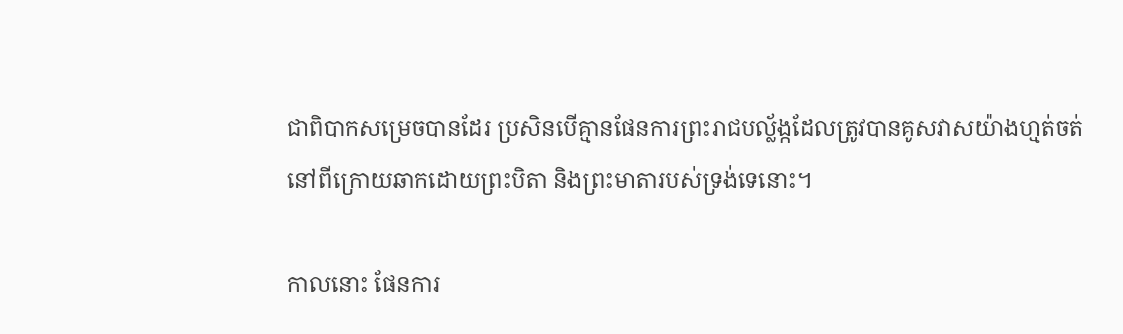ជាពិបាកសម្រេចបានដែរ ប្រសិនបើគ្មានផែនការព្រះរាជបល័្លង្កដែលត្រូវបានគូសវាសយ៉ាងហ្មត់ចត់នៅពីក្រោយឆាកដោយព្រះបិតា និងព្រះមាតារបស់ទ្រង់ទេនោះ។

កាលនោះ ផែនការ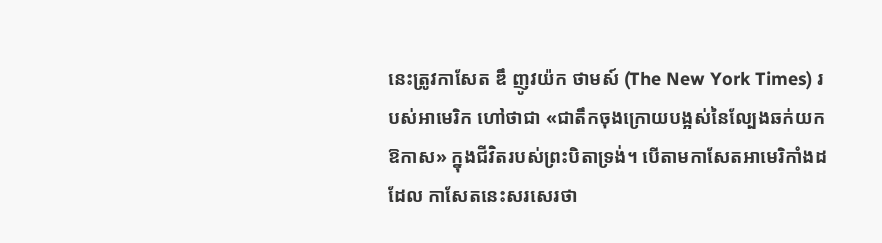នេះត្រូវកាសែត ឌឹ ញូវយ៉ក ថាមស៍ (The New York Times) របស់អាមេរិក ហៅថាជា «ជាតឹកចុងក្រោយបង្អស់នៃល្បែងឆក់យកឱកាស» ក្នុងជីវិតរបស់ព្រះបិតាទ្រង់។ បើតាមកាសែតអាមេរិកាំងដដែល កាសែតនេះសរសេរថា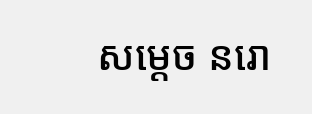សម្តេច នរោ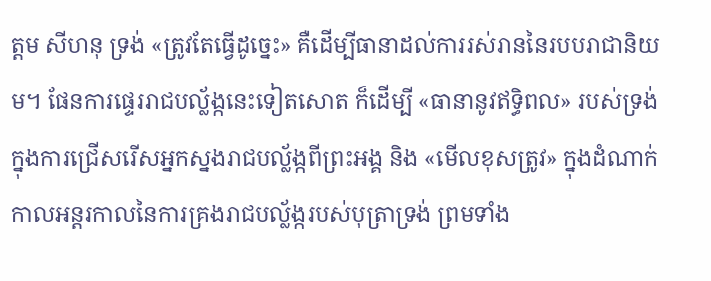ត្តម សីហនុ ទ្រង់ «ត្រូវតែធ្វើដូច្នេះ» គឺដើម្បីធានាដល់ការរស់រាននៃរបបរាជានិយម។ ផែនការផ្ទេររាជបល្ល័ង្កនេះទៀតសោត ក៏ដើម្បី «ធានានូវឥទ្ធិពល» របស់ទ្រង់ក្នុងការជ្រើសរើសអ្នកស្នងរាជបល្ល័ង្កពីព្រះអង្គ និង «មើលខុសត្រូវ» ក្នុងដំណាក់កាលអន្តរកាលនៃការគ្រងរាជបល្ល័ង្ករបស់បុត្រាទ្រង់ ព្រមទាំង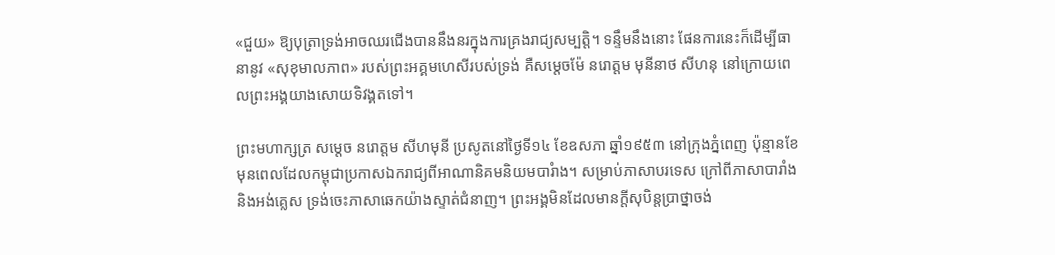«ជួយ» ឱ្យបុត្រាទ្រង់អាចឈរជើងបាននឹងនរក្នុងការគ្រងរាជ្យសម្បត្តិ។ ទន្ទឹមនឹងនោះ ផែនការនេះក៏ដើម្បីធានានូវ «សុខុមាលភាព» របស់ព្រះអគ្គមហេសីរបស់ទ្រង់ គឺសម្តេចម៉ែ នរោត្តម មុនីនាថ សីហនុ នៅក្រោយពេលព្រះអង្គយាងសោយទិវង្គតទៅ។

ព្រះមហាក្សត្រ សម្តេច នរោត្តម សីហមុនី ប្រសូតនៅថ្ងៃទី១៤ ខែឧសភា ឆ្នាំ១៩៥៣ នៅក្រុងភ្នំពេញ ប៉ុន្មានខែមុនពេលដែលកម្ពុជាប្រកាសឯករាជ្យពីអាណានិគមនិយមបារំាង។ សម្រាប់ភាសាបរទេស ក្រៅពីភាសាបារាំង និងអង់គ្លេស ទ្រង់ចេះភាសាឆេកយ៉ាងស្ទាត់ជំនាញ។ ព្រះអង្គមិនដែលមានក្តីសុបិន្ដប្រាថ្នាចង់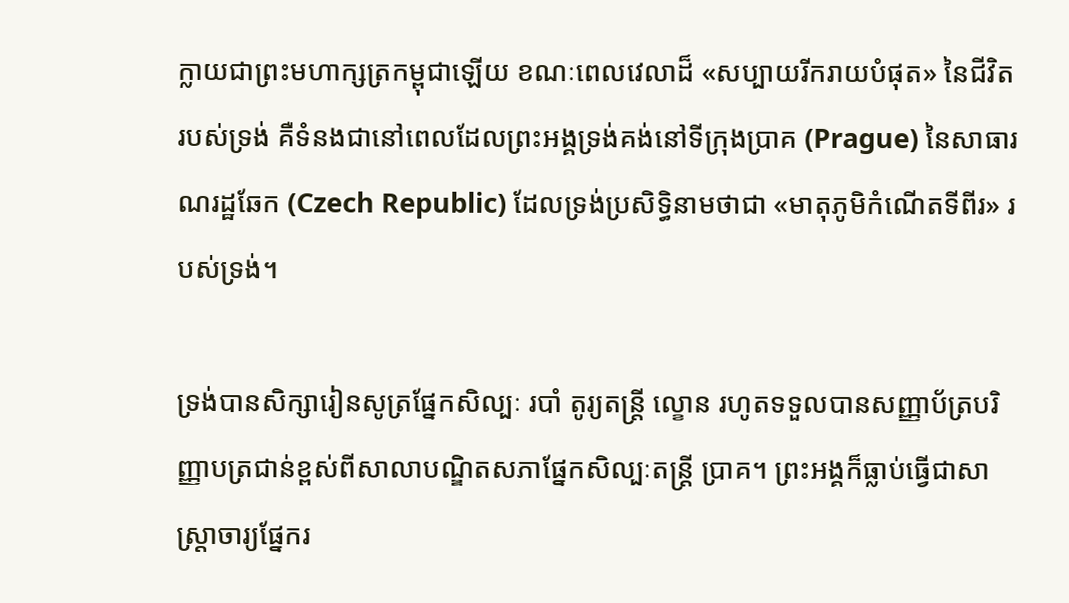ក្លាយជាព្រះមហាក្សត្រកម្ពុជាឡើយ ខណៈពេលវេលាដ៏ «សប្បាយរីករាយបំផុត» នៃជីវិតរបស់ទ្រង់ គឺទំនងជានៅពេលដែលព្រះអង្គទ្រង់គង់នៅទីក្រុងប្រាគ (Prague) នៃសាធារណរដ្ឋឆែក (Czech Republic) ដែលទ្រង់ប្រសិទ្ធិនាមថាជា «មាតុភូមិកំណើតទីពីរ» របស់ទ្រង់។

ទ្រង់បានសិក្សារៀនសូត្រផ្នែកសិល្បៈ របាំ តូរ្យតន្រ្តី ល្ខោន រហូតទទួលបានសញ្ញាប័ត្របរិញ្ញាបត្រជាន់ខ្ពស់ពីសាលាបណ្ឌិតសភាផ្នែកសិល្បៈតន្ត្រី ប្រាគ។ ព្រះអង្គក៏ធ្លាប់ធ្វើជាសាស្ត្រាចារ្យផ្នែករ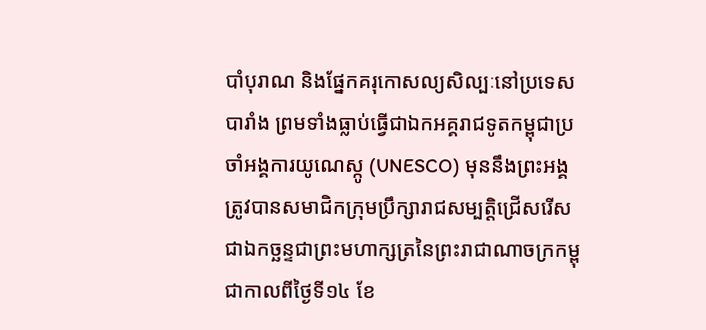បាំបុរាណ និងផ្នែកគរុកោសល្យសិល្បៈនៅប្រទេសបារាំង ព្រមទាំងធ្លាប់ធ្វើជាឯកអគ្គរាជទូតកម្ពុជាប្រចាំអង្គការយូណេស្កូ (UNESCO) មុននឹងព្រះអង្គត្រូវបានសមាជិកក្រុមប្រឹក្សារាជសម្បត្តិជ្រើសរើសជាឯកច្ឆន្ទជាព្រះមហាក្សត្រនៃព្រះរាជាណាចក្រកម្ពុជាកាលពីថ្ងៃទី១៤ ខែ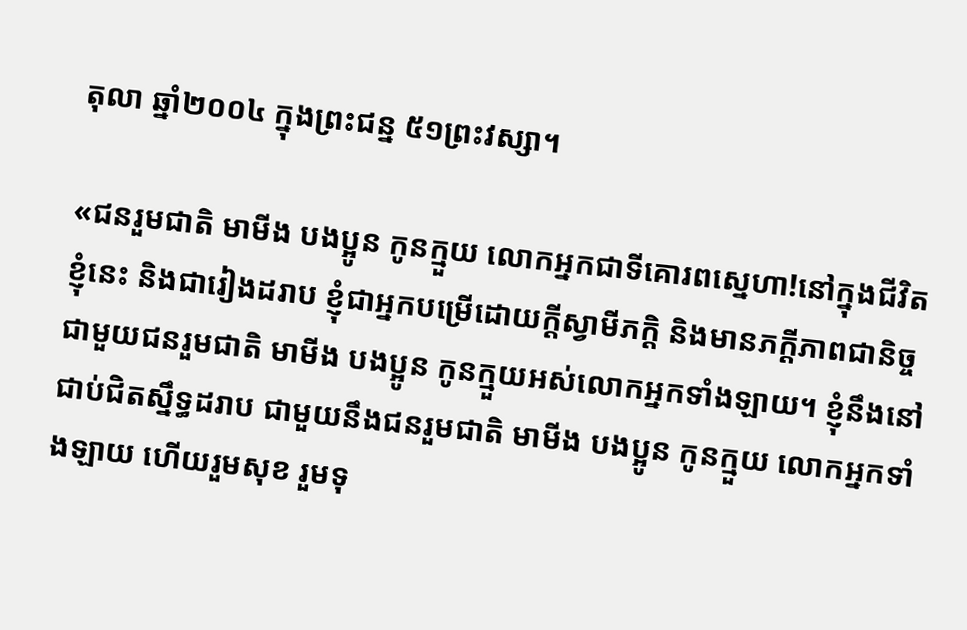តុលា ឆ្នាំ២០០៤ ក្នុងព្រះជន្ន ៥១ព្រះវស្សា។

«ជនរួមជាតិ មាមីង បងប្អូន កូនក្មួយ លោកអ្នកជាទីគោរពស្នេហា!នៅក្នុងជីវិតខ្ញុំនេះ និងជារៀងដរាប ខ្ញុំជាអ្នកបម្រើដោយក្តីស្វាមីភក្តិ និងមានភក្តីភាពជានិច្ចជាមួយជនរួមជាតិ មាមីង បងប្អូន កូនក្មួយអស់លោកអ្នកទាំងឡាយ។ ខ្ញុំនឹងនៅជាប់ជិតស្នឹទ្ធដរាប ជាមួយនឹងជនរួមជាតិ មាមីង បងប្អូន កូនក្មួយ លោកអ្នកទាំងឡាយ ហើយរួមសុខ រួមទុ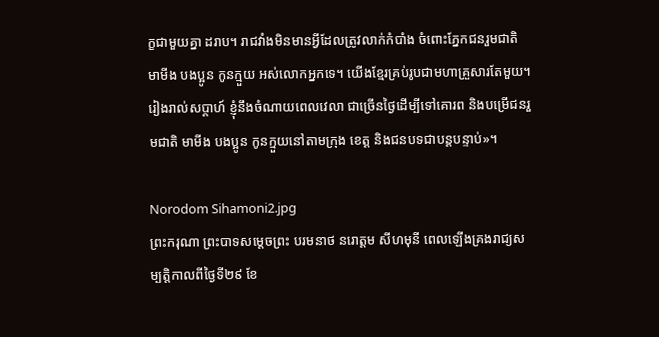ក្ខជាមួយគ្នា ដរាប។ រាជវាំងមិនមានអ្វីដែលត្រូវលាក់កំបាំង ចំពោះភ្នែកជនរួមជាតិ មាមីង បងប្អូន កូនក្មួយ អស់លោកអ្នកទេ។ យើងខ្មែរគ្រប់រូបជាមហាគ្រួសារតែមួយ។ រៀងរាល់សប្តាហ៍ ខ្ញុំនឹងចំណាយពេលវេលា ជាច្រើនថ្ងៃដើម្បីទៅគោរព និងបម្រើជនរួមជាតិ មាមីង បងប្អូន កូនក្មួយនៅតាមក្រុង ខេត្ត និងជនបទជាបន្តបន្ទាប់»។

Norodom Sihamoni2.jpg
ព្រះករុណា ព្រះបាទសម្តេចព្រះ បរមនាថ នរោត្តម សីហមុនី ពេលឡើងគ្រងរាជ្យសម្បត្តិកាលពីថ្ងៃទី២៩ ខែ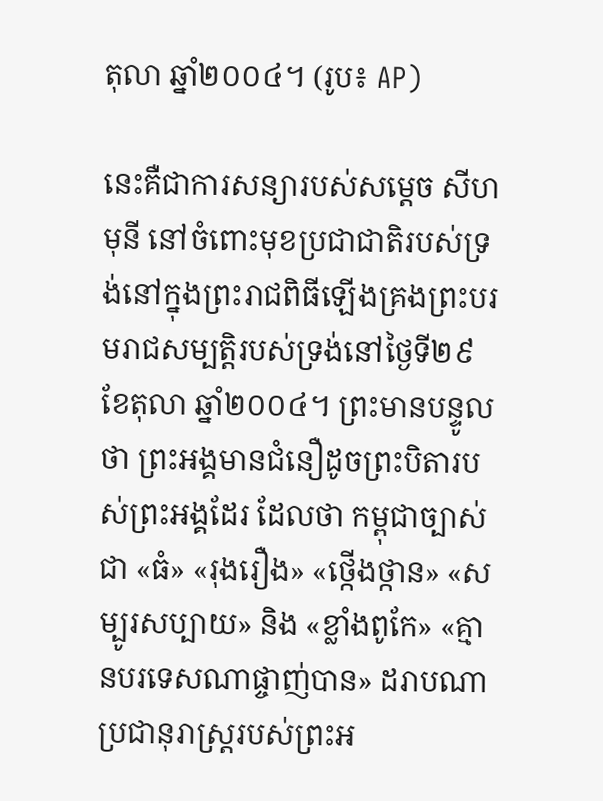តុលា ឆ្នាំ២០០៤។ (រូប៖ AP)

នេះគឺជាការសន្យារបស់សម្តេច សីហមុនី នៅចំពោះមុខប្រជាជាតិរបស់ទ្រង់នៅក្នុងព្រះរាជពិធីឡើងគ្រងព្រះបរមរាជសម្បត្តិរបស់ទ្រង់នៅថ្ងៃទី២៩ ខែតុលា ឆ្នាំ២០០៤។ ព្រះមានបន្ទូលថា ព្រះអង្គមានជំនឿដូចព្រះបិតារបស់ព្រះអង្គដែរ ដែលថា កម្ពុជាច្បាស់ជា «ធំ» «រុងរឿង» «ថ្កើងថ្កាន» «សម្បូរសប្បាយ» និង «ខ្លាំងពូកែ» «គ្មានបរទេសណាផ្ចាញ់បាន» ដរាបណាប្រជានុរាស្ត្ររបស់ព្រះអ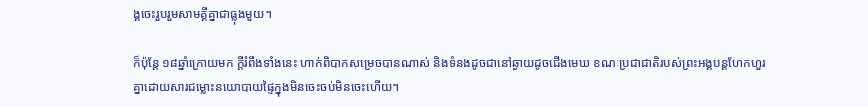ង្គចេះរួបរួមសាមគ្គីគ្នាជាធ្លុងមួយ។

ក៏ប៉ុន្តែ ១៨ឆ្នាំក្រោយមក ក្តីរំពឹងទាំងនេះ ហាក់ពិបាកសម្រេចបានណាស់ និងទំនងដូចជានៅឆ្ងាយដូចជើងមេឃ ខណៈប្រជាជាតិរបស់ព្រះអង្គបន្តហែកហួរគ្នាដោយសារជម្លោះនយោបាយផ្ទៃក្នុងមិនចេះចប់មិនចេះហើយ។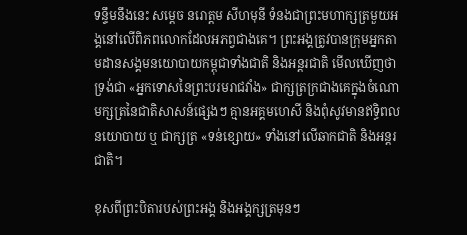ទន្ទឹមនឹងនេះ សម្តេច នរោត្តម សីហមុនី ទំនងជាព្រះមហាក្សត្រមួយអង្គនៅលើពិភពលោកដែលអភព្វជាងគេ។ ព្រះអង្គត្រូវបានក្រុមអ្នកតាមដានសង្គមនយោបាយកម្ពុជាទាំងជាតិ និងអន្តរជាតិ មើលឃើញថា ទ្រង់ជា «អ្នកទោសនៃព្រះបរមរាជវាំង» ជាក្សត្រក្រជាងគេក្នុងចំណោមក្សត្រនៃជាតិសាសន៍ផ្សេងៗ គ្មានអគ្គមហេសី និងពុំសូវមានឥទ្ធិពលនយោបាយ ឬ ជាក្សត្រ «ទន់ខ្សោយ» ទាំងនៅលើឆាកជាតិ និងអន្តរជាតិ។

ខុសពីព្រះបិតារបស់ព្រះអង្គ និងអង្គក្សត្រមុនៗ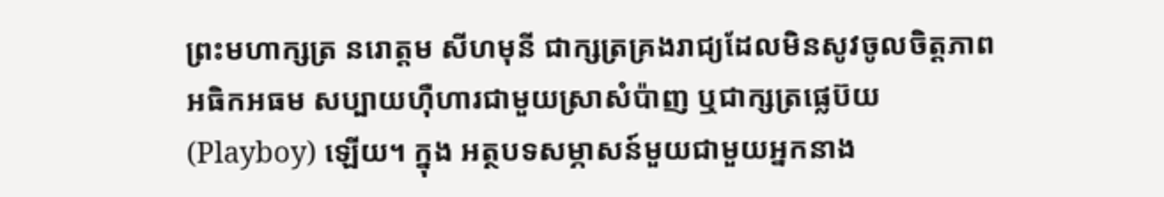ព្រះមហាក្សត្រ នរោត្តម សីហមុនី ជាក្សត្រគ្រងរាជ្យដែលមិនសូវចូលចិត្តភាពអធិកអធម សប្បាយហ៊ឺហារជាមួយស្រាសំប៉ាញ ឬជាក្សត្រផ្លេប៊យ (Playboy) ឡើយ។ ក្នុង អត្ថបទសម្ភាសន៍មួយជាមួយអ្នកនាង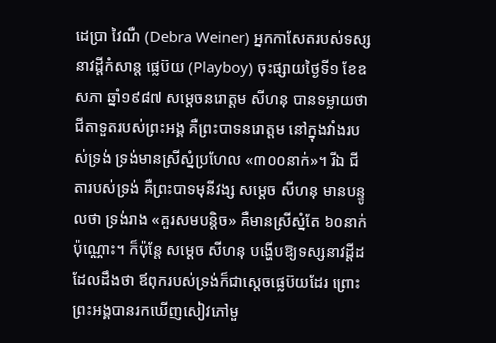ដេប្រា វៃណឺ (Debra Weiner) អ្នកកាសែតរបស់ទស្សនាវដ្តីកំសាន្ត ផ្លេប៊យ (Playboy) ចុះផ្សាយថ្ងៃទី១ ខែឧសភា ឆ្នាំ១៩៨៧ សម្តេចនរោត្តម សីហនុ បានទម្លាយថា ជីតាទួតរបស់ព្រះអង្គ គឺព្រះបាទនរោត្តម នៅក្នុងវាំងរបស់ទ្រង់ ទ្រង់មានស្រីស្នំប្រហែល «៣០០នាក់»។ រីឯ ជីតារបស់ទ្រង់ គឺព្រះបាទមុនីវង្ស សម្តេច សីហនុ មានបន្ទូលថា ទ្រង់រាង «គួរសមបន្តិច» គឺមានស្រីស្នំតែ ៦០នាក់ប៉ុណ្ណោះ។ ក៏ប៉ុន្តែ សម្តេច សីហនុ បង្ហើបឱ្យទស្សនាវដ្តីដដែលដឹងថា ឪពុករបស់ទ្រង់ក៏ជាស្តេចផ្លេប៊យដែរ ព្រោះព្រះអង្គបានរកឃើញសៀវភៅមួ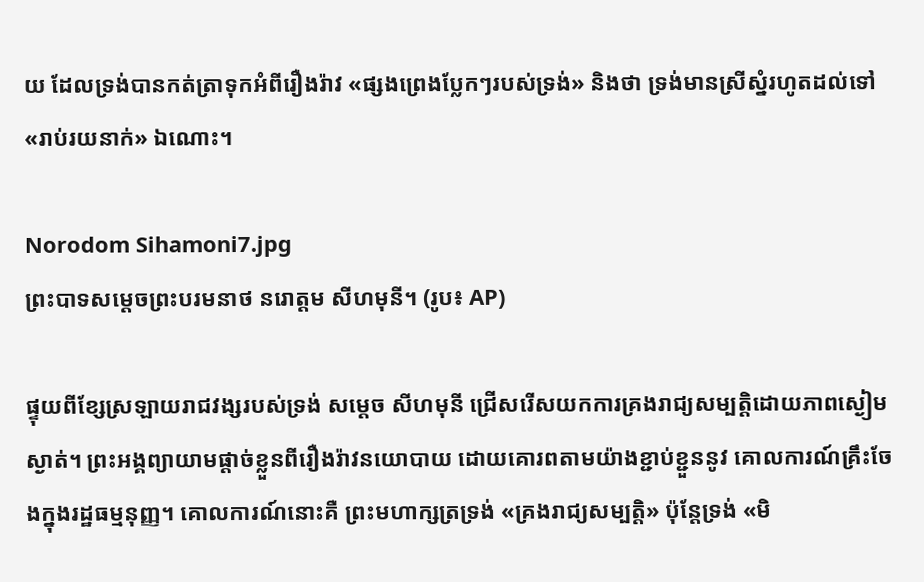យ ដែលទ្រង់បានកត់ត្រាទុកអំពីរឿងរ៉ាវ «ផ្សងព្រេងប្លែកៗរបស់ទ្រង់» និងថា ទ្រង់មានស្រីស្នំរហូតដល់ទៅ «រាប់រយនាក់» ឯណោះ។

Norodom Sihamoni7.jpg
ព្រះបាទសម្តេចព្រះបរមនាថ នរោត្តម សីហមុនី។ (រូប៖ AP)

ផ្ទុយពីខ្សែស្រឡាយរាជវង្សរបស់ទ្រង់ សម្តេច សីហមុនី ជ្រើសរើសយកការគ្រងរាជ្យសម្បត្តិដោយភាពស្ងៀមស្ងាត់។ ព្រះអង្គព្យាយាមផ្តាច់ខ្លួនពីរឿងរ៉ាវនយោបាយ ដោយគោរពតាមយ៉ាងខ្ជាប់ខ្ជួននូវ គោលការណ៍គ្រឹះចែងក្នុងរដ្ឋធម្មនុញ្ញ។ គោលការណ៍នោះគឺ ព្រះមហាក្សត្រទ្រង់ «គ្រងរាជ្យសម្បត្តិ» ប៉ុន្តែទ្រង់ «មិ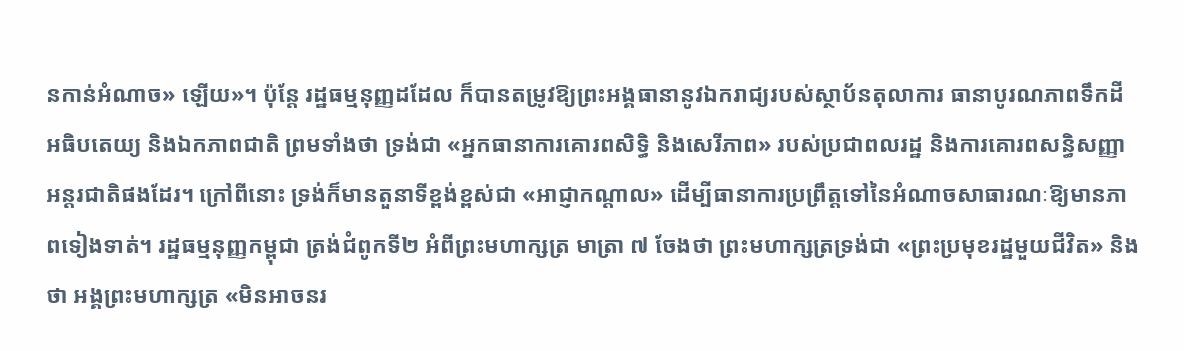នកាន់អំណាច» ឡើយ»។ ប៉ុន្តែ រដ្ឋធម្មនុញ្ញដដែល ក៏បានតម្រូវឱ្យព្រះអង្គធានានូវឯករាជ្យរបស់ស្ថាប័នតុលាការ ធានាបូរណភាពទឹកដី អធិបតេយ្យ និងឯកភាពជាតិ ព្រមទាំងថា ទ្រង់ជា «អ្នកធានាការគោរពសិទ្ធិ និងសេរីភាព» របស់ប្រជាពលរដ្ឋ និងការគោរពសន្ធិសញ្ញាអន្តរជាតិផងដែរ។ ក្រៅពីនោះ ទ្រង់ក៏មានតួនាទីខ្ពង់ខ្ពស់ជា «អាជ្ញាកណ្តាល» ដើម្បីធានាការប្រព្រឹត្តទៅនៃអំណាចសាធារណៈឱ្យមានភាពទៀងទាត់។ រដ្ឋធម្មនុញ្ញកម្ពុជា ត្រង់ជំពូកទី២ អំពីព្រះមហាក្សត្រ មាត្រា ៧ ចែងថា ព្រះមហាក្សត្រទ្រង់ជា «ព្រះប្រមុខរដ្ឋមួយជីវិត» និងថា អង្គព្រះមហាក្សត្រ «មិនអាចនរ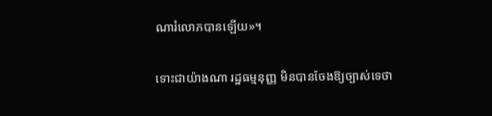ណារំលោភបានឡើយ»។

ទោះជាយ៉ាងណា រដ្ឋធម្មនុញ្ញ មិនបានចែងឱ្យច្បាស់ទេថា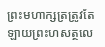ព្រះមហាក្សត្រត្រូវតែឡាយព្រះហសត្ថលេ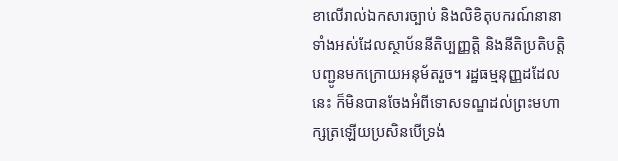ខាលើរាល់ឯកសារច្បាប់ និងលិខិតុបករណ៍នានាទាំងអស់ដែលស្ថាប័ននីតិប្បញ្ញត្តិ និងនីតិប្រតិបត្តិបញ្ជូនមកក្រោយអនុម័តរួច។ រដ្ឋធម្មនុញ្ញដដែលនេះ ក៏មិនបានចែងអំពីទោសទណ្ឌដល់ព្រះមហាក្សត្រឡើយប្រសិនបើទ្រង់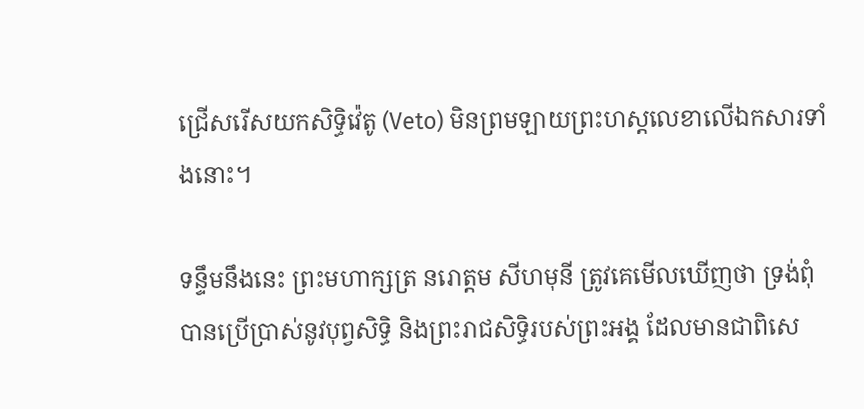ជ្រើសរើសយកសិទ្ធិវ៉េតូ (Veto) មិនព្រមឡាយព្រះហស្តលេខាលើឯកសារទាំងនោះ។

ទន្ទឹមនឹងនេះ ព្រះមហាក្សត្រ នរោត្តម សីហមុនី ត្រូវគេមើលឃើញថា ទ្រង់ពុំបានប្រើប្រាស់នូវបុព្វសិទ្ធិ និងព្រះរាជសិទ្ធិរបស់ព្រះអង្គ ដែលមានជាពិសេ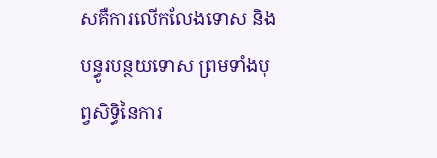សគឺការលើកលែងទោស និងបន្ធូរបន្ថយទោស ព្រមទាំងបុព្វសិទ្ធិនៃការ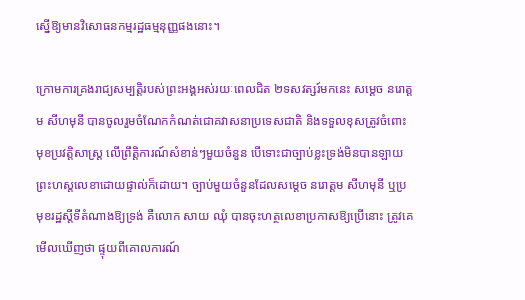ស្នើឱ្យមានវិសោធនកម្មរដ្ឋធម្មនុញ្ញផងនោះ។

ក្រោមការគ្រងរាជ្យសម្បត្តិរបស់ព្រះអង្គអស់រយៈពេលជិត ២ទសវត្សរ៍មកនេះ សម្តេច នរោត្តម សីហមុនី បានចូលរួមចំណែកកំណត់ជោគវាសនាប្រទេសជាតិ និងទទួលខុសត្រូវចំពោះមុខប្រវត្តិសាស្ត្រ លើព្រឹត្តិការណ៍សំខាន់ៗមួយចំនួន បើទោះជាច្បាប់ខ្លះទ្រង់មិនបានឡាយព្រះហស្តលេខាដោយផ្ទាល់ក៏ដោយ។ ច្បាប់មួយចំនួនដែលសម្តេច នរោត្តម សីហមុនី ឬប្រមុខរដ្ឋស្តីទីតំណាងឱ្យទ្រង់ គឺលោក សាយ ឈុំ បានចុះហត្ថលេខាប្រកាសឱ្យប្រើនោះ ត្រូវគេមើលឃើញថា ផ្ទុយពីគោលការណ៍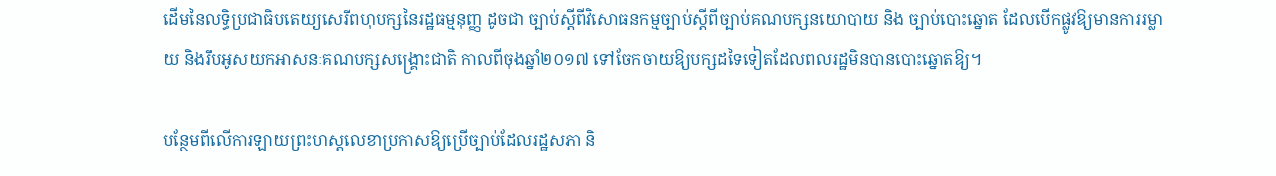ដើមនៃលទ្ធិប្រជាធិបតេយ្យសេរីពហុបក្សនៃរដ្ឋធម្មនុញ្ញ ដូចជា ច្បាប់ស្តីពីវិសោធនកម្មច្បាប់ស្តីពីច្បាប់គណបក្សនយោបាយ និង ច្បាប់បោះឆ្នោត ដែលបើកផ្លូវឱ្យមានការរម្លាយ និងរឹបអូសយកអាសនៈគណបក្សសង្គ្រោះជាតិ កាលពីចុងឆ្នាំ២០១៧ ទៅចែកចាយឱ្យបក្សដទៃទៀតដែលពលរដ្ឋមិនបានបោះឆ្នោតឱ្យ។

បន្ថែមពីលើការឡាយព្រះហស្តលេខាប្រកាសឱ្យប្រើច្បាប់ដែលរដ្ឋសភា និ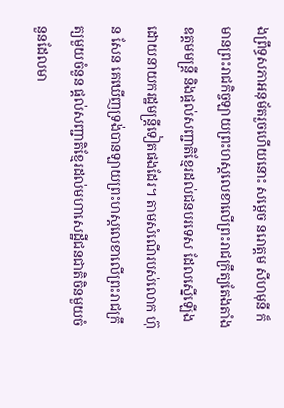ងព្រឹទ្ធសភាអនុម័តរួចហើយនោះ សម្តេច នរោត្តម សីហមុនី ក៏មានព្រះរាជកិច្ចឡាយព្រះហស្តលេខាលើព្រះរាជក្រឹត្យតែងតាំងឧត្តមមន្ត្រី និងផ្តល់សញ្ជាតិខ្មែរដល់ជនបរទេស ដែលស្នើឡើងដោយនាយករដ្ឋមន្ត្រីទៀតផងដែរ។ តាមសំណើរបស់លោក ហ៊ុន សែន គេឃើញទ្រង់បានឡាយព្រះហស្តលេខាលើព្រះរាជក្រឹត្យមួយចំនួន ផ្តល់សញ្ជាតិខ្មែរដល់មហាសេដ្ឋីជនជាតិចិនមួយចំនួនដែលមា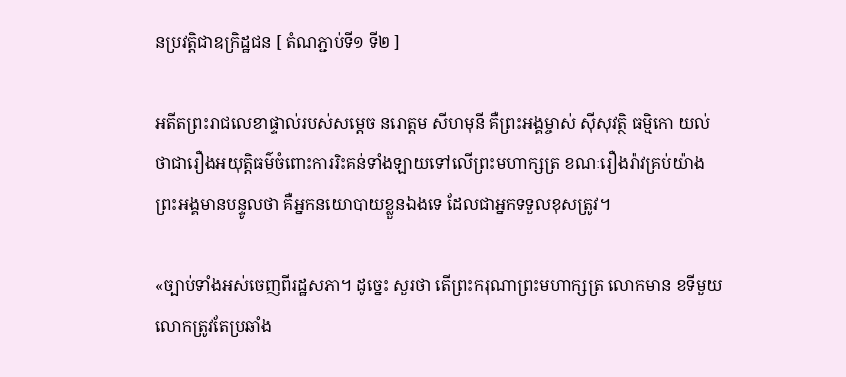នប្រវត្តិជាឧក្រិដ្ឋជន [ តំណភ្ជាប់ទី១ ទី២ ]

អតីតព្រះរាជលេខាផ្ទាល់របស់សម្តេច នរោត្តម សីហមុនី គឺព្រះអង្គម្ចាស់ ស៊ីសុវត្ថិ ធម្មិកោ យល់ថាជារឿងអយុត្តិធម៌ចំពោះការរិះគន់ទាំងឡាយទៅលើព្រះមហាក្សត្រ ខណៈរឿងរ៉ាវគ្រប់យ៉ាង ព្រះអង្គមានបន្ទូលថា គឺអ្នកនយោបាយខ្លួនឯងទេ ដែលជាអ្នកទទួលខុសត្រូវ។

«ច្បាប់ទាំងអស់ចេញពីរដ្ឋសភា។ ដូច្នេះ សួរថា តើព្រះករុណាព្រះមហាក្សត្រ លោកមាន ខទីមួយ លោកត្រូវតែប្រឆាំង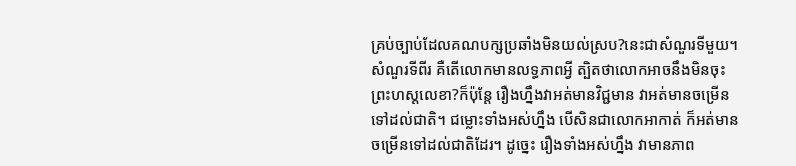គ្រប់ច្បាប់ដែលគណបក្សប្រឆាំងមិនយល់ស្រប?នេះជាសំណួរទីមួយ។ សំណួរទីពីរ គឺតើលោកមានលទ្ធភាពអ្វី ត្បិតថាលោកអាចនឹងមិនចុះព្រះហស្តលេខា?ក៏ប៉ុន្តែ រឿងហ្នឹងវាអត់មានវិជ្ជមាន វាអត់មានចម្រើនទៅដល់ជាតិ។ ជម្លោះទាំងអស់ហ្នឹង បើសិនជាលោកអាកាត់ ក៏អត់មានចម្រើនទៅដល់ជាតិដែរ។ ដូច្នេះ រឿងទាំងអស់ហ្នឹង វាមានភាព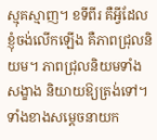ស្មុគស្មាញ។ ខទីពីរ គឺអ្វីដែលខ្ញុំចង់លើកឡើង គឺភាពជ្រុលនិយម។ ភាពជ្រុលនិយមទាំងសង្ខាង និយាយឱ្យត្រង់ទៅ។ ទាំងខាងសម្តេចនាយក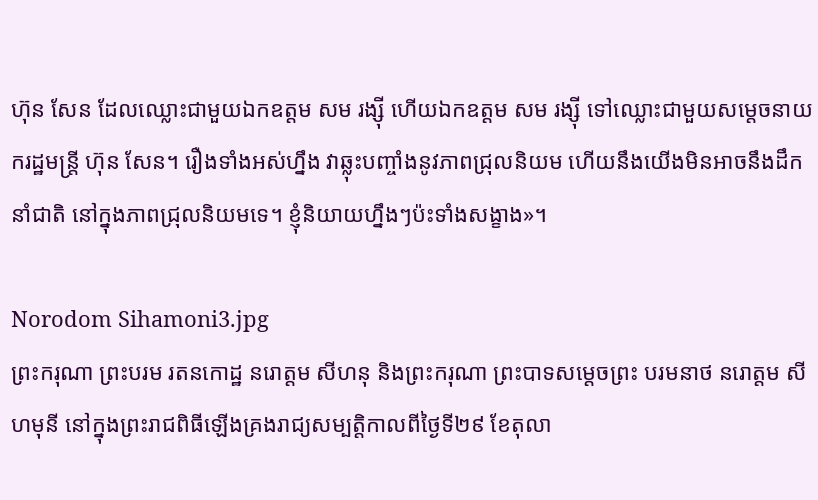ហ៊ុន សែន ដែលឈ្លោះជាមួយឯកឧត្តម សម រង្ស៊ី ហើយឯកឧត្តម សម រង្ស៊ី ទៅឈ្លោះជាមួយសម្តេចនាយករដ្ឋមន្ត្រី ហ៊ុន សែន។ រឿងទាំងអស់ហ្នឹង វាឆ្លុះបញ្ចាំងនូវភាពជ្រុលនិយម ហើយនឹងយើងមិនអាចនឹងដឹកនាំជាតិ នៅក្នុងភាពជ្រុលនិយមទេ។ ខ្ញុំនិយាយហ្នឹងៗប៉ះទាំងសង្ខាង»។

Norodom Sihamoni3.jpg
ព្រះករុណា ព្រះបរម រតនកោដ្ឋ នរោត្តម សីហនុ និងព្រះករុណា ព្រះបាទសម្តេចព្រះ បរមនាថ នរោត្តម សីហមុនី នៅក្នុងព្រះរាជពិធីឡើងគ្រងរាជ្យសម្បត្តិកាលពីថ្ងៃទី២៩ ខែតុលា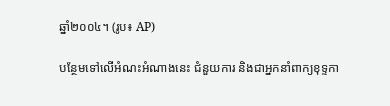ឆ្នាំ២០០៤។ (រូប៖ AP)

បន្ថែមទៅលើអំណះអំណាងនេះ ជំនួយការ និងជាអ្នកនាំពាក្យខុទ្ទកា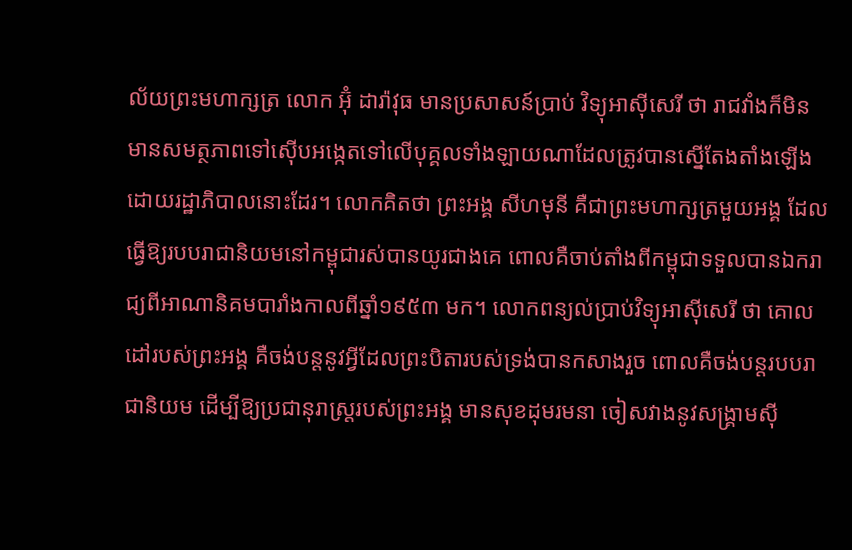ល័យព្រះមហាក្សត្រ លោក អ៊ុំ ដារ៉ាវុធ មានប្រសាសន៍ប្រាប់ វិទ្យុអាស៊ីសេរី ថា រាជវាំងក៏មិនមានសមត្ថភាពទៅស៊ើបអង្កេតទៅលើបុគ្គលទាំងឡាយណាដែលត្រូវបានស្នើតែងតាំងឡើងដោយរដ្ឋាភិបាលនោះដែរ។ លោកគិតថា ព្រះអង្គ សីហមុនី គឺជាព្រះមហាក្សត្រមួយអង្គ ដែលធ្វើឱ្យរបបរាជានិយមនៅកម្ពុជារស់បានយូរជាងគេ ពោលគឺចាប់តាំងពីកម្ពុជាទទួលបានឯករាជ្យពីអាណានិគមបារាំងកាលពីឆ្នាំ១៩៥៣ មក។ លោកពន្យល់ប្រាប់វិទ្យុអាស៊ីសេរី ថា គោលដៅរបស់ព្រះអង្គ គឺចង់បន្តនូវអ្វីដែលព្រះបិតារបស់ទ្រង់បានកសាងរួច ពោលគឺចង់បន្តរបបរាជានិយម ដើម្បីឱ្យប្រជានុរាស្ត្ររបស់ព្រះអង្គ មានសុខដុមរមនា ចៀសវាងនូវសង្គ្រាមស៊ី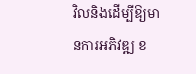វិលនិងដើម្បីឱ្យមានការអភិវឌ្ឍ ខ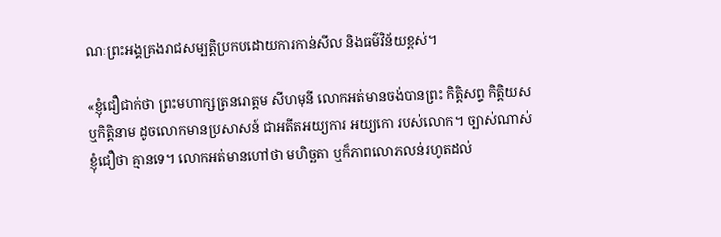ណៈព្រះអង្គគ្រងរាជសម្បត្តិប្រកបដោយការកាន់សីល និងធម៌វិន័យខ្ពស់។

«ខ្ញុំជឿជាក់ថា ព្រះមហាក្សត្រនរោត្តម សីហមុនី លោកអត់មានចង់បានព្រះ កិត្តិសព្ទ កិត្តិយស ឬកិត្តិនាម ដូចលោកមានប្រសាសន៍ ជាអតីតអយ្យការ អយ្យកោ របស់លោក។ ច្បាស់ណាស់ ខ្ញុំជឿថា គ្មានទេ។ លោកអត់មានហៅថា មហិច្ឆតា ឬក៏ភាពលោភលន់រហូតដល់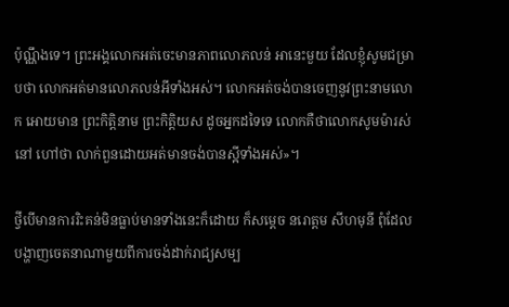ប៉ុណ្ណឹងទេ។ ព្រះអង្គលោកអត់ចេះមានភាពលោភលន់ អានេះមួយ ដែលខ្ញុំសូមជម្រាបថា លោកអត់មានលោភលន់អីទាំងអស់។ លោកអត់ចង់បានចេញនូវព្រះនាមលោក អោយមាន ព្រះកិត្តិនាម ព្រះកិត្តិយស ដូចអ្នកដទៃទេ លោកគឺថាលោកសូមម៉ារស់នៅ ហៅថា លាក់ពួនដោយអត់មានចង់បានស្អីទាំងអស់»។

ថ្វីបើមានការរិះគន់មិនធ្លាប់មានទាំងនេះក៏ដោយ ក៏សម្តេច នរោត្តម សីហមុនី ពុំដែលបង្ហាញចេតនាណាមួយពីការចង់ដាក់រាជ្យសម្ប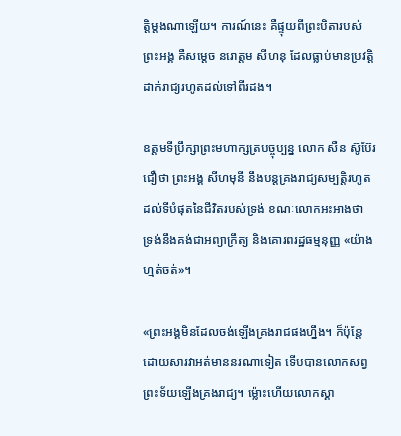ត្តិម្តងណាឡើយ។ ការណ៍នេះ គឺផ្ទុយពីព្រះបិតារបស់ព្រះអង្គ គឺសម្តេច នរោត្តម សីហនុ ដែលធ្លាប់មានប្រវត្តិដាក់រាជ្យរហូតដល់ទៅពីរដង។

ឧត្តមទីប្រឹក្សាព្រះមហាក្សត្របច្ចុប្បន្ន លោក សឺន ស៊ូប៊ែរ ជឿថា ព្រះអង្គ សីហមុនី នឹងបន្តគ្រងរាជ្យសម្បត្តិរហូតដល់ទីបំផុតនៃជីវិតរបស់ទ្រង់ ខណៈលោកអះអាងថា ទ្រង់នឹងគង់ជាអព្យាក្រឹត្យ និងគោរពរដ្ឋធម្មនុញ្ញ «យ៉ាងហ្មត់ចត់»។

«ព្រះអង្គមិនដែលចង់ឡើងគ្រងរាជផងហ្នឹង។ ក៏ប៉ុន្តែ ដោយសារវាអត់មាននរណាទៀត ទើបបានលោកសព្វព្រះទ័យឡើងគ្រងរាជ្យ។ ម៉្លោះហើយលោកស្គា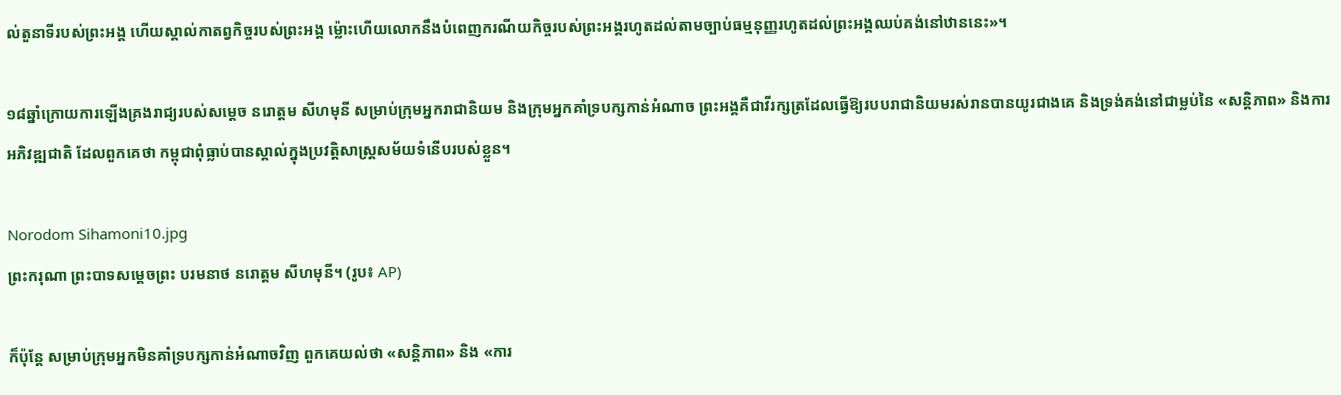ល់តួនាទីរបស់ព្រះអង្គ ហើយស្គាល់កាតព្វកិច្ចរបស់ព្រះអង្គ ម៉្លោះហើយលោកនឹងបំពេញករណីយកិច្ចរបស់ព្រះអង្គរហូតដល់តាមច្បាប់ធម្មនុញ្ញរហូតដល់ព្រះអង្គឈប់គង់នៅឋាននេះ»។

១៨ឆ្នាំក្រោយការឡើងគ្រងរាជ្យរបស់សម្តេច នរោត្តម សីហមុនី សម្រាប់ក្រុមអ្នករាជានិយម និងក្រុមអ្នកគាំទ្របក្សកាន់អំណាច ព្រះអង្គគឺជាវីរក្សត្រដែលធ្វើឱ្យរបបរាជានិយមរស់រានបានយូរជាងគេ និងទ្រង់គង់នៅជាម្លប់នៃ «សន្តិភាព» និងការអភិវឌ្ឍជាតិ ដែលពួកគេថា កម្ពុជាពុំធ្លាប់បានស្គាល់ក្នុងប្រវត្តិសាស្ត្រសម័យទំនើបរបស់ខ្លួន។

Norodom Sihamoni10.jpg
ព្រះករុណា ព្រះបាទសម្តេចព្រះ បរមនាថ នរោត្តម សីហមុនី។ (រូប៖ AP)

ក៏ប៉ុន្តែ សម្រាប់ក្រុមអ្នកមិនគាំទ្របក្សកាន់អំណាចវិញ ពួកគេយល់ថា «សន្តិភាព» និង «ការ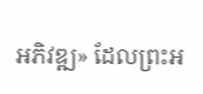អភិវឌ្ឍ» ដែលព្រះអ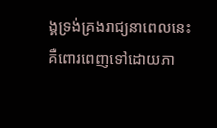ង្គទ្រង់គ្រងរាជ្យនាពេលនេះ គឺពោរពេញទៅដោយភា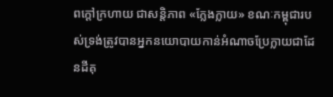ពក្តៅក្រហាយ ជាសន្តិភាព «ក្លែងក្លាយ» ខណៈកម្ពុជារបស់ទ្រង់ត្រូវបានអ្នកនយោបាយកាន់អំណាចប្រែក្លាយជាដែនដីគុ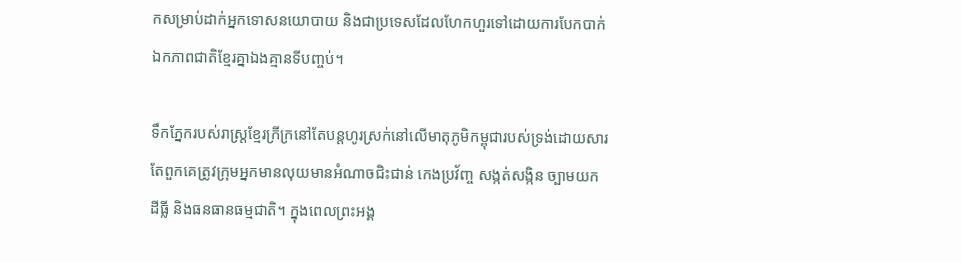កសម្រាប់ដាក់អ្នកទោសនយោបាយ និងជាប្រទេសដែលហែកហួរទៅដោយការបែកបាក់ឯកភាពជាតិខ្មែរគ្នាឯងគ្មានទីបញ្ចប់។

ទឹកភ្នែករបស់រាស្ត្រខ្មែរក្រីក្រនៅតែបន្តហូរស្រក់នៅលើមាតុភូមិកម្ពុជារបស់ទ្រង់ដោយសារតែពួកគេត្រូវក្រុមអ្នកមានលុយមានអំណាចជិះជាន់ កេងប្រវ័ញ្ច សង្កត់សង្កិន ច្បាមយកដីធ្លី និងធនធានធម្មជាតិ។ ក្នុងពេលព្រះអង្គ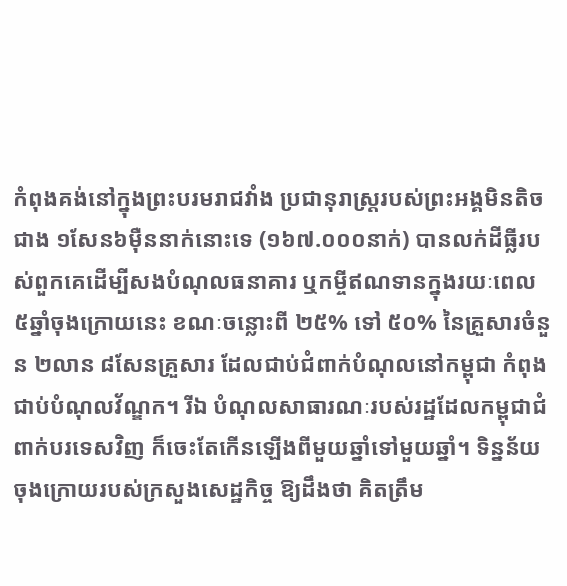កំពុងគង់នៅក្នុងព្រះបរមរាជវាំង ប្រជានុរាស្ត្ររបស់ព្រះអង្គមិនតិចជាង ១សែន៦ម៉ឺននាក់នោះទេ (១៦៧.០០០នាក់) បានលក់ដីធ្លីរបស់ពួកគេដើម្បីសងបំណុលធនាគារ ឬកម្ចីឥណទានក្នុងរយៈពេល ៥ឆ្នាំចុងក្រោយនេះ ខណៈចន្លោះពី ២៥% ទៅ ៥០% នៃគ្រួសារចំនួន ២លាន ៨សែនគ្រួសារ ដែលជាប់ជំពាក់បំណុលនៅកម្ពុជា កំពុងជាប់បំណុលវ័ណ្ឌក។ រីឯ បំណុលសាធារណៈរបស់រដ្ឋដែលកម្ពុជាជំពាក់បរទេសវិញ ក៏ចេះតែកើនឡើងពីមួយឆ្នាំទៅមួយឆ្នាំ។ ទិន្នន័យចុងក្រោយរបស់ក្រសួងសេដ្ឋកិច្ច ឱ្យដឹងថា គិតត្រឹម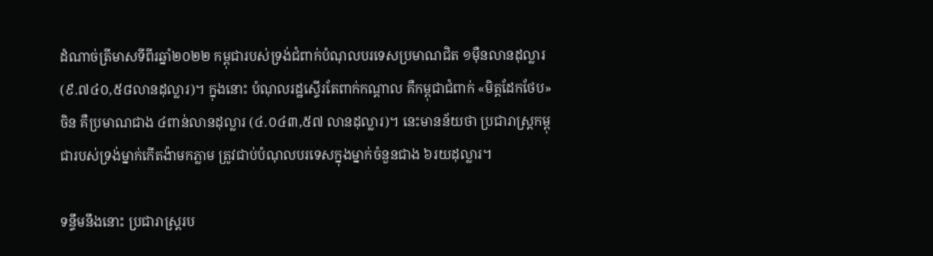ដំណាច់ត្រីមាសទីពីរឆ្នាំ២០២២ កម្ពុជារបស់ទ្រង់ជំពាក់បំណុលបរទេសប្រមាណជិត ១ម៉ឺនលានដុល្លារ (៩.៧៤០,៥៨លានដុល្លារ)។ ក្នុងនោះ បំណុលរដ្ឋស្ទើរតែពាក់កណ្តាល គឺកម្ពុជាជំពាក់ «មិត្តដែកថែប» ចិន គឺប្រមាណជាង ៤ពាន់លានដុល្លារ (៤.០៤៣,៥៧ លានដុល្លារ)។ នេះមានន័យថា ប្រជារាស្ត្រកម្ពុជារបស់ទ្រង់ម្នាក់កើតង៉ាមកភ្លាម ត្រូវជាប់បំណុលបរទេសក្នុងម្នាក់ចំនួនជាង ៦រយដុល្លារ។

ទន្ទឹមនឹងនោះ ប្រជារាស្ត្ររប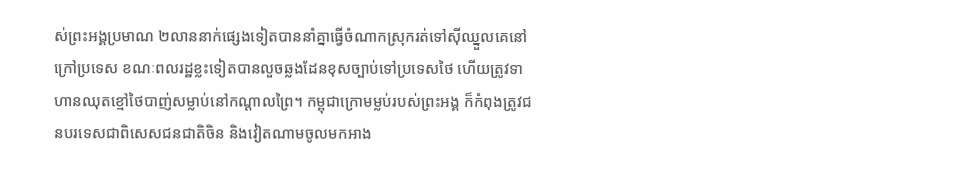ស់ព្រះអង្គប្រមាណ ២លាននាក់ផ្សេងទៀតបាននាំគ្នាធ្វើចំណាកស្រុករត់ទៅស៊ីឈ្នួលគេនៅក្រៅប្រទេស ខណៈពលរដ្ឋខ្លះទៀតបានលួចឆ្លងដែនខុសច្បាប់ទៅប្រទេសថៃ ហើយត្រូវទាហានឈុតខ្មៅថៃបាញ់សម្លាប់នៅកណ្តាលព្រៃ។ កម្ពុជាក្រោមម្លប់របស់ព្រះអង្គ ក៏កំពុងត្រូវជនបរទេសជាពិសេសជនជាតិចិន និងវៀតណាមចូលមកអាង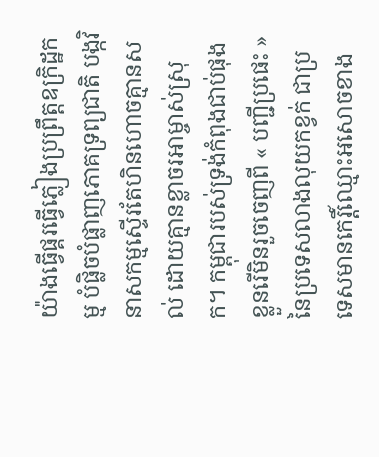យ៉ាងធ្វើផ្គរធ្វើភ្លៀងប្រព្រឹត្តឧក្រិដ្ឋកម្ម បំផ្លិចបំផ្លាញភោគទ្រព្យជាតិ បង្កវិនាសកម្មស្ទើរតែហិនហោចគ្មានសល់ ដោយគ្មានខ្លាចរអាម្ចាស់ស្រុក។ កម្ពុជារបស់ទ្រង់កំពុងជាប់ផុងខ្លួនរើមិនរួចចេញពី « បញ្ជីប្រផេះ » នៃប្រទេសលាងលុយកខ្វក់ ជាប្រទេសមានកេរ្តិ៍ឈ្មោះអសោចខាង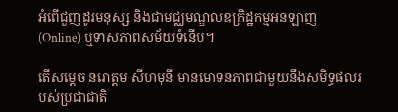អំពើជួញដូរមនុស្ស និងជាមជ្ឈមណ្ឌលឧក្រិដ្ឋកម្មអនឡាញ (Online) ឬទាសភាពសម័យទំនើប។

តើសម្តេច នរោត្តម សីហមុនី មានមោទនភាពជាមួយនឹងសមិទ្ធផលរបស់ប្រជាជាតិ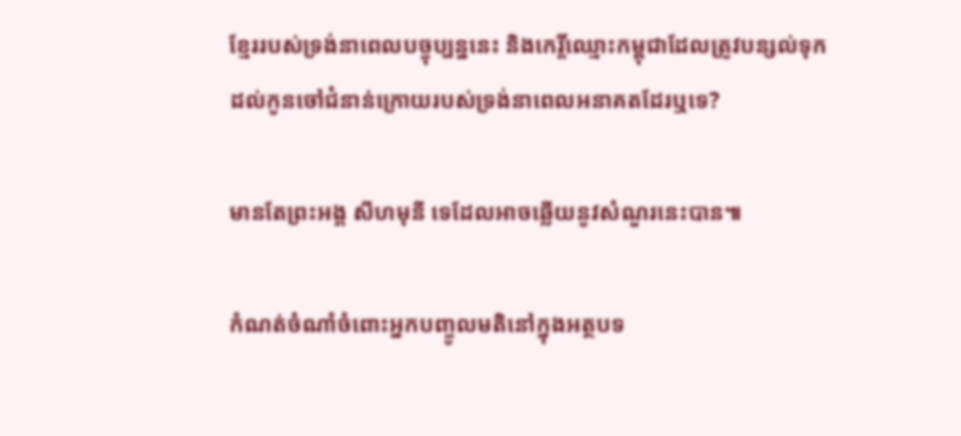ខ្មែររបស់ទ្រង់នាពេលបច្ចុប្បន្ននេះ និងកេរ្តិ៍ឈ្មោះកម្ពុជាដែលត្រូវបន្សល់ទុកដល់កូនចៅជំនាន់ក្រោយរបស់ទ្រង់នាពេលអនាគតដែរឬទេ?

មានតែព្រះអង្គ សីហមុនី ទេដែលអាចឆ្លើយនូវសំណួរនេះបាន៕

កំណត់ចំណាំចំពោះអ្នកបញ្ចូលមតិនៅក្នុងអត្ថបទ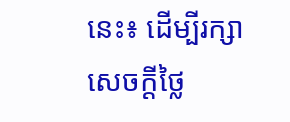នេះ៖ ដើម្បីរក្សាសេចក្ដីថ្លៃ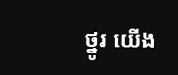ថ្នូរ យើង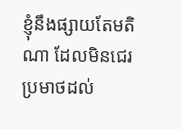ខ្ញុំនឹងផ្សាយតែមតិណា ដែលមិនជេរប្រមាថដល់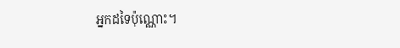អ្នកដទៃប៉ុណ្ណោះ។